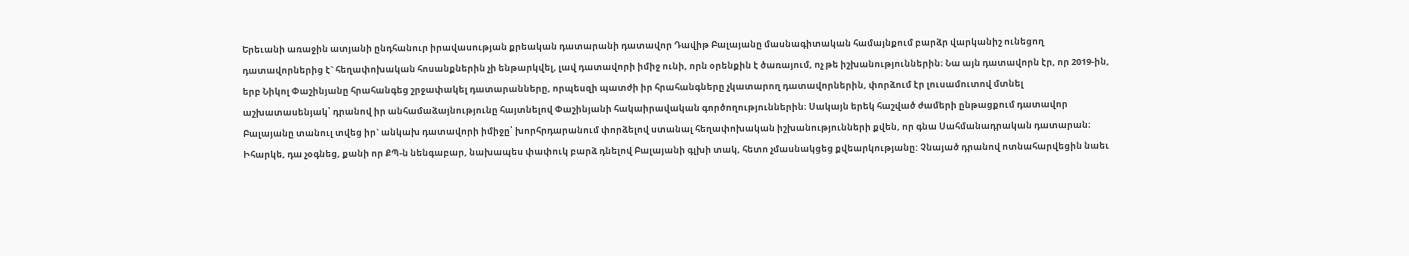Երեւանի առաջին ատյանի ընդհանուր իրավասության քրեական դատարանի դատավոր Դավիթ Բալայանը մասնագիտական համայնքում բարձր վարկանիշ ունեցող դատավորներից է` հեղափոխական հոսանքներին չի ենթարկվել, լավ դատավորի իմիջ ունի, որն օրենքին է ծառայում, ոչ թե իշխանություններին։ Նա այն դատավորն էր, որ 2019-ին, երբ Նիկոլ Փաշինյանը հրահանգեց շրջափակել դատարանները, որպեսզի պատժի իր հրահանգները չկատարող դատավորներին, փորձում էր լուսամուտով մտնել աշխատասենյակ՝ դրանով իր անհամաձայնությունը հայտնելով Փաշինյանի հակաիրավական գործողություններին։ Սակայն երեկ հաշված ժամերի ընթացքում դատավոր Բալայանը տանուլ տվեց իր` անկախ դատավորի իմիջը՝ խորհրդարանում փորձելով ստանալ հեղափոխական իշխանությունների քվեն, որ գնա Սահմանադրական դատարան։ Իհարկե, դա չօգնեց, քանի որ ՔՊ-ն նենգաբար, նախապես փափուկ բարձ դնելով Բալայանի գլխի տակ, հետո չմասնակցեց քվեարկությանը: Չնայած դրանով ոտնահարվեցին նաեւ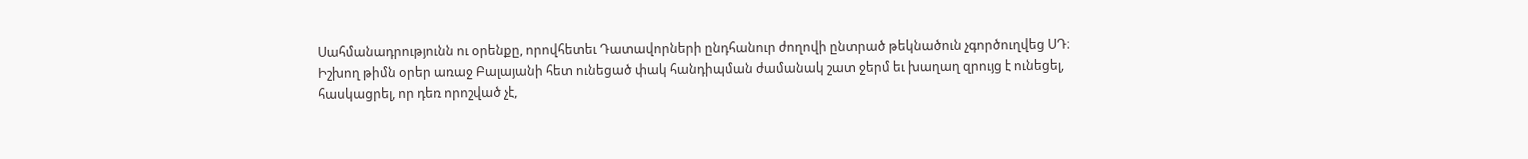Սահմանադրությունն ու օրենքը, որովհետեւ Դատավորների ընդհանուր ժողովի ընտրած թեկնածուն չգործուղվեց ՍԴ։
Իշխող թիմն օրեր առաջ Բալայանի հետ ունեցած փակ հանդիպման ժամանակ շատ ջերմ եւ խաղաղ զրույց է ունեցել, հասկացրել, որ դեռ որոշված չէ,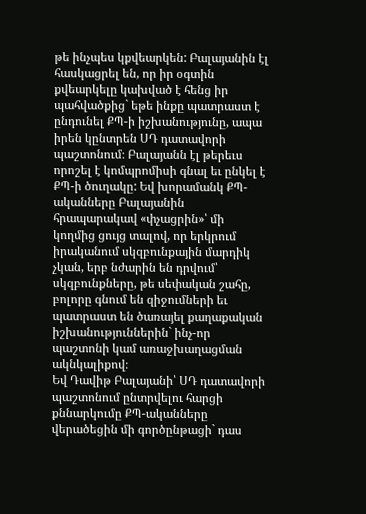թե ինչպես կքվեարկեն: Բալայանին էլ հասկացրել են, որ իր օգտին քվեարկելը կախված է հենց իր պահվածքից` եթե ինքը պատրաստ է ընդունել ՔՊ-ի իշխանությունը, ապա իրեն կընտրեն ՍԴ դատավորի պաշտոնում։ Բալայանն էլ թերեւս որոշել է կոմպրոմիսի գնալ եւ ընկել է ՔՊ-ի ծուղակը: Եվ խորամանկ ՔՊ-ականները Բալայանին հրապարակավ «փչացրին»՝ մի կողմից ցույց տալով, որ երկրում իրականում սկզբունքային մարդիկ չկան, երբ նժարին են դրվում՝ սկզբունքները, թե սեփական շահը, բոլորը գնում են զիջումների եւ պատրաստ են ծառայել քաղաքական իշխանություններին` ինչ-որ պաշտոնի կամ առաջխաղացման ակնկալիքով։
Եվ Դավիթ Բալայանի՝ ՍԴ դատավորի պաշտոնում ընտրվելու հարցի քննարկումը ՔՊ-ականները վերածեցին մի գործընթացի` դաս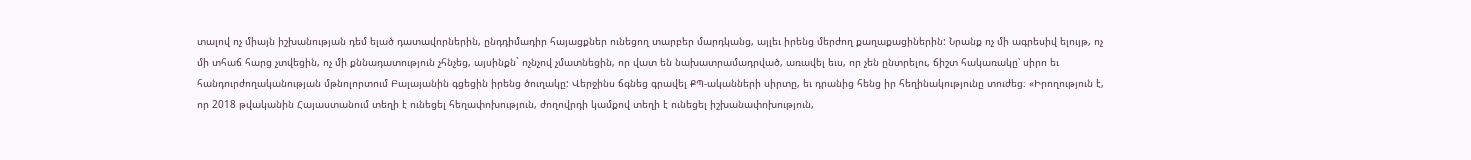տալով ոչ միայն իշխանության դեմ ելած դատավորներին, ընդդիմադիր հայացքներ ունեցող տարբեր մարդկանց, այլեւ իրենց մերժող քաղաքացիներին: Նրանք ոչ մի ագրեսիվ ելույթ, ոչ մի տհաճ հարց չտվեցին, ոչ մի քննադատություն չհնչեց, այսինքն` ոչնչով չմատնեցին, որ վատ են նախատրամադրված, առավել եւս, որ չեն ընտրելու, ճիշտ հակառակը՝ սիրո եւ հանդուրժողականության մթնոլորտում Բալայանին գցեցին իրենց ծուղակը: Վերջինս ճգնեց գրավել ՔՊ-ականների սիրտը, եւ դրանից հենց իր հեղինակությունը տուժեց։ «Իրողություն է, որ 2018 թվականին Հայաստանում տեղի է ունեցել հեղափոխություն, ժողովրդի կամքով տեղի է ունեցել իշխանափոխություն,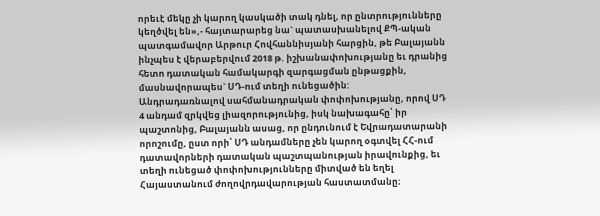որեւէ մեկը չի կարող կասկածի տակ դնել, որ ընտրությունները կեղծվել են»,- հայտարարեց նա` պատասխանելով ՔՊ-ական պատգամավոր Արթուր Հովհաննիսյանի հարցին, թե Բալայանն ինչպես է վերաբերվում 2018 թ. իշխանափոխությանը եւ դրանից հետո դատական համակարգի զարգացման ընթացքին, մասնավորապես` ՍԴ-ում տեղի ունեցածին:
Անդրադառնալով սահմանադրական փոփոխությանը, որով ՍԴ 4 անդամ զրկվեց լիազորությունից, իսկ նախագահը՝ իր պաշտոնից, Բալայանն ասաց, որ ընդունում է Եվրադատարանի որոշումը, ըստ որի՝ ՍԴ անդամները չեն կարող օգտվել ՀՀ-ում դատավորների դատական պաշտպանության իրավունքից, եւ տեղի ունեցած փոփոխությունները միտված են եղել Հայաստանում ժողովրդավարության հաստատմանը։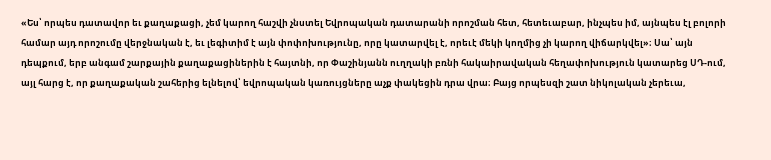«Ես՝ որպես դատավոր եւ քաղաքացի, չեմ կարող հաշվի չնստել Եվրոպական դատարանի որոշման հետ, հետեւաբար, ինչպես իմ, այնպես էլ բոլորի համար այդ որոշումը վերջնական է, եւ լեգիտիմ է այն փոփոխությունը, որը կատարվել է, որեւէ մեկի կողմից չի կարող վիճարկվել»։ Սա՝ այն դեպքում, երբ անգամ շարքային քաղաքացիներին է հայտնի, որ Փաշինյանն ուղղակի բռնի հակաիրավական հեղափոխություն կատարեց ՍԴ-ում, այլ հարց է, որ քաղաքական շահերից ելնելով՝ եվրոպական կառույցները աչք փակեցին դրա վրա։ Բայց որպեսզի շատ նիկոլական չերեւա,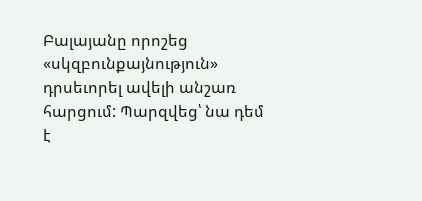Բալայանը որոշեց «սկզբունքայնություն» դրսեւորել ավելի անշառ հարցում: Պարզվեց՝ նա դեմ է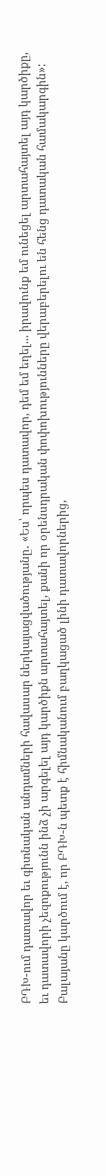ԲԴԽ-ում դատավոր եւ գիտնական անդամների հավասար ներկայացվածությանը․ «Ես՝ որպես դատավոր, դեմ եմ եղել... իրավունք եմ ունեցել արտահայտել այդ կարծիքը, եւ դատավորի չեզոքությունն ինձ չի արգելել այդ կարծիքն արտահայտել, քանի որ օրենսդրական փոփոխությունները վերաբերելու են հենց դատական համակարգին»: Բալայանը կարծում է, որ ԲԴԽ-ն պետք է հիմնականում բաղկացած լինի դատավորներից,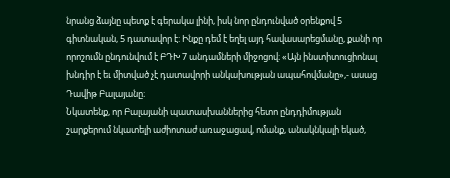նրանց ձայնը պետք է գերակա լինի, իսկ նոր ընդունված օրենքով 5 գիտնական, 5 դատավոր է: Ինքը դեմ է եղել այդ հավասարեցմանը, քանի որ որոշումն ընդունվում է ԲԴԽ 7 անդամների միջոցով։ «Այն ինստիտուցիոնալ խնդիր է եւ միտված չէ դատավորի անկախության ապահովմանը»,- ասաց Դավիթ Բալայանը։
Նկատենք, որ Բալայանի պատասխաններից հետո ընդդիմության շարքերում նկատելի աժիոտաժ առաջացավ, ոմանք, անակնկալի եկած,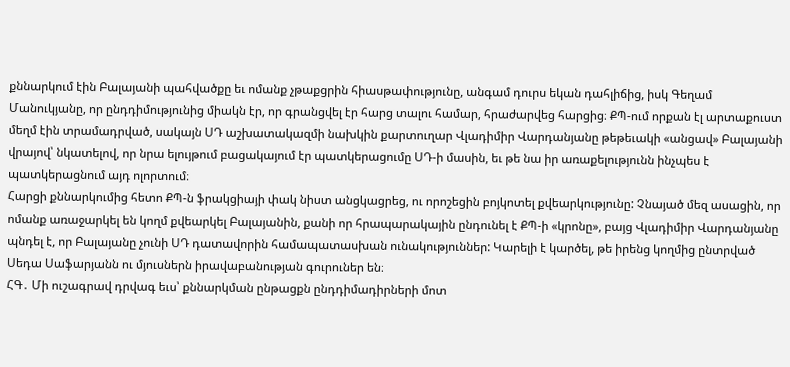քննարկում էին Բալայանի պահվածքը եւ ոմանք չթաքցրին հիասթափությունը, անգամ դուրս եկան դահլիճից, իսկ Գեղամ Մանուկյանը, որ ընդդիմությունից միակն էր, որ գրանցվել էր հարց տալու համար, հրաժարվեց հարցից։ ՔՊ-ում որքան էլ արտաքուստ մեղմ էին տրամադրված, սակայն ՍԴ աշխատակազմի նախկին քարտուղար Վլադիմիր Վարդանյանը թեթեւակի «անցավ» Բալայանի վրայով՝ նկատելով, որ նրա ելույթում բացակայում էր պատկերացումը ՍԴ-ի մասին, եւ թե նա իր առաքելությունն ինչպես է պատկերացնում այդ ոլորտում։
Հարցի քննարկումից հետո ՔՊ-ն ֆրակցիայի փակ նիստ անցկացրեց, ու որոշեցին բոյկոտել քվեարկությունը: Չնայած մեզ ասացին, որ ոմանք առաջարկել են կողմ քվեարկել Բալայանին, քանի որ հրապարակային ընդունել է ՔՊ-ի «կրոնը», բայց Վլադիմիր Վարդանյանը պնդել է, որ Բալայանը չունի ՍԴ դատավորին համապատասխան ունակություններ: Կարելի է կարծել, թե իրենց կողմից ընտրված Սեդա Սաֆարյանն ու մյուսներն իրավաբանության գուրուներ են։
ՀԳ․ Մի ուշագրավ դրվագ եւս՝ քննարկման ընթացքն ընդդիմադիրների մոտ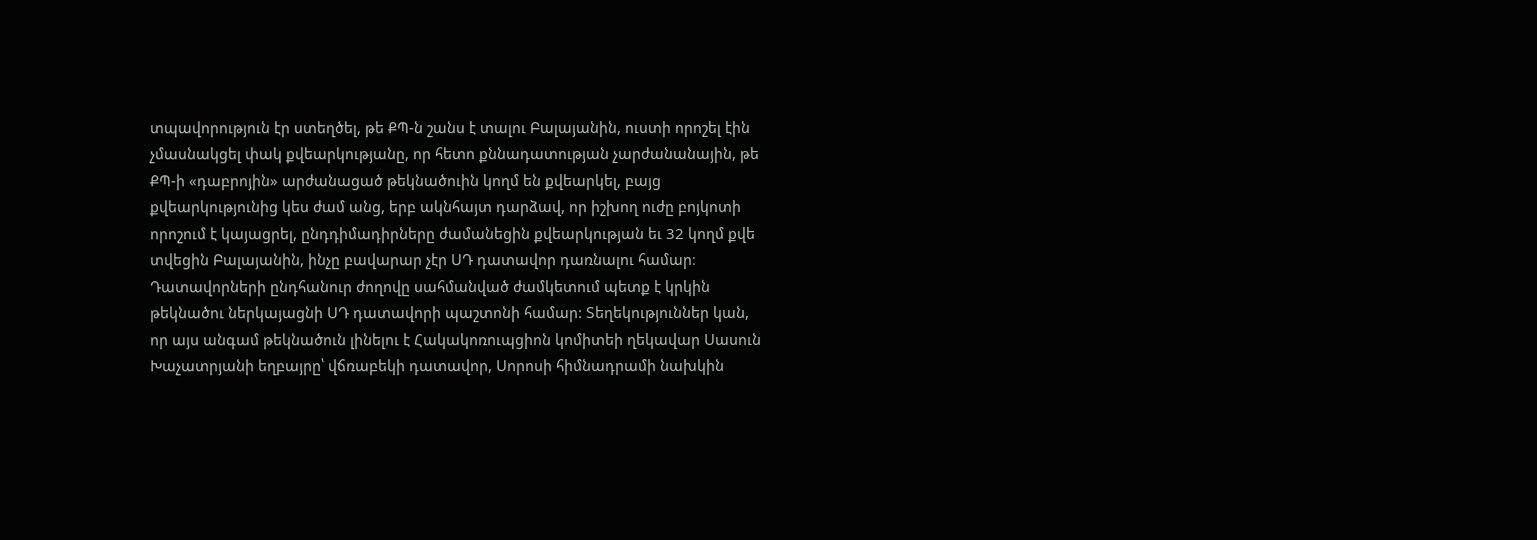տպավորություն էր ստեղծել, թե ՔՊ-ն շանս է տալու Բալայանին, ուստի որոշել էին չմասնակցել փակ քվեարկությանը, որ հետո քննադատության չարժանանային, թե ՔՊ-ի «դաբրոյին» արժանացած թեկնածուին կողմ են քվեարկել, բայց քվեարկությունից կես ժամ անց, երբ ակնհայտ դարձավ, որ իշխող ուժը բոյկոտի որոշում է կայացրել, ընդդիմադիրները ժամանեցին քվեարկության եւ 32 կողմ քվե տվեցին Բալայանին, ինչը բավարար չէր ՍԴ դատավոր դառնալու համար։ Դատավորների ընդհանուր ժողովը սահմանված ժամկետում պետք է կրկին թեկնածու ներկայացնի ՍԴ դատավորի պաշտոնի համար: Տեղեկություններ կան, որ այս անգամ թեկնածուն լինելու է Հակակոռուպցիոն կոմիտեի ղեկավար Սասուն Խաչատրյանի եղբայրը՝ վճռաբեկի դատավոր, Սորոսի հիմնադրամի նախկին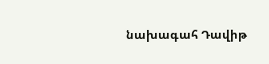նախագահ Դավիթ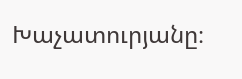Խաչատուրյանը։